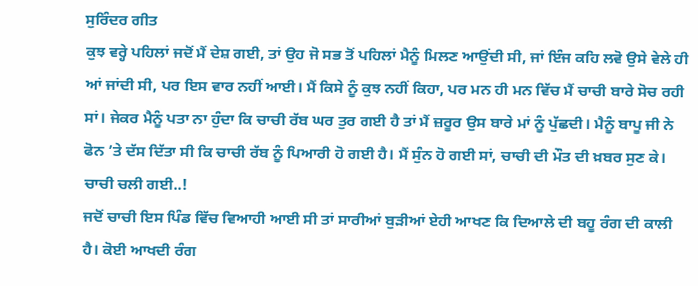ਸੁਰਿੰਦਰ ਗੀਤ
ਕੁਝ ਵਰ੍ਹੇ ਪਹਿਲਾਂ ਜਦੋਂ ਮੈਂ ਦੇਸ਼ ਗਈ, ਤਾਂ ਉਹ ਜੋ ਸਭ ਤੋਂ ਪਹਿਲਾਂ ਮੈਨੂੰ ਮਿਲਣ ਆਉਂਦੀ ਸੀ, ਜਾਂ ਇੰਜ ਕਹਿ ਲਵੋ ਉਸੇ ਵੇਲੇ ਹੀ ਆਂ ਜਾਂਦੀ ਸੀ, ਪਰ ਇਸ ਵਾਰ ਨਹੀਂ ਆਈ। ਮੈਂ ਕਿਸੇ ਨੂੰ ਕੁਝ ਨਹੀਂ ਕਿਹਾ, ਪਰ ਮਨ ਹੀ ਮਨ ਵਿੱਚ ਮੈਂ ਚਾਚੀ ਬਾਰੇ ਸੋਚ ਰਹੀ ਸਾਂ। ਜੇਕਰ ਮੈਨੂੰ ਪਤਾ ਨਾ ਹੁੰਦਾ ਕਿ ਚਾਚੀ ਰੱਬ ਘਰ ਤੁਰ ਗਈ ਹੈ ਤਾਂ ਮੈਂ ਜ਼ਰੂਰ ਉਸ ਬਾਰੇ ਮਾਂ ਨੂੰ ਪੁੱਛਦੀ। ਮੈਨੂੰ ਬਾਪੂ ਜੀ ਨੇ ਫੋਨ ’ਤੇ ਦੱਸ ਦਿੱਤਾ ਸੀ ਕਿ ਚਾਚੀ ਰੱਬ ਨੂੰ ਪਿਆਰੀ ਹੋ ਗਈ ਹੈ। ਮੈਂ ਸੁੰਨ ਹੋ ਗਈ ਸਾਂ, ਚਾਚੀ ਦੀ ਮੌਤ ਦੀ ਖ਼ਬਰ ਸੁਣ ਕੇ। ਚਾਚੀ ਚਲੀ ਗਈ..!
ਜਦੋਂ ਚਾਚੀ ਇਸ ਪਿੰਡ ਵਿੱਚ ਵਿਆਹੀ ਆਈ ਸੀ ਤਾਂ ਸਾਰੀਆਂ ਬੁੜੀਆਂ ਏਹੀ ਆਖਣ ਕਿ ਦਿਆਲੇ ਦੀ ਬਹੂ ਰੰਗ ਦੀ ਕਾਲੀ ਹੈ। ਕੋਈ ਆਖਦੀ ਰੰਗ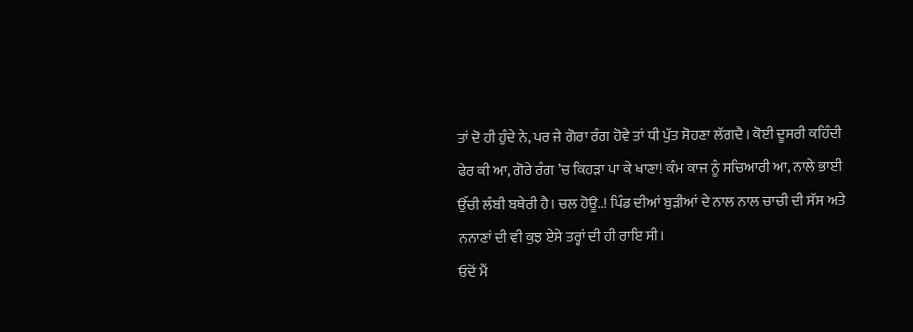ਤਾਂ ਦੋ ਹੀ ਹੁੰਦੇ ਨੇ, ਪਰ ਜੇ ਗੋਰਾ ਰੰਗ ਹੋਵੇ ਤਾਂ ਧੀ ਪੁੱਤ ਸੋਹਣਾ ਲੱਗਦੈ। ਕੋਈ ਦੂਸਰੀ ਕਹਿੰਦੀ ਫੇਰ ਕੀ ਆ, ਗੋਰੇ ਰੰਗ ’ਚ ਕਿਹੜਾ ਪਾ ਕੇ ਖਾਣਾ! ਕੰਮ ਕਾਜ ਨੂੰ ਸਚਿਆਰੀ ਆ, ਨਾਲੇ ਭਾਈ ਉੱਚੀ ਲੰਬੀ ਬਥੇਰੀ ਹੈ। ਚਲ ਹੋਊ..! ਪਿੰਡ ਦੀਆਂ ਬੁੜੀਆਂ ਦੇ ਨਾਲ ਨਾਲ ਚਾਚੀ ਦੀ ਸੱਸ ਅਤੇ ਨਨਾਣਾਂ ਦੀ ਵੀ ਕੁਝ ਏਸੇ ਤਰ੍ਹਾਂ ਦੀ ਹੀ ਰਾਇ ਸੀ।
ਓਦੋਂ ਮੈਂ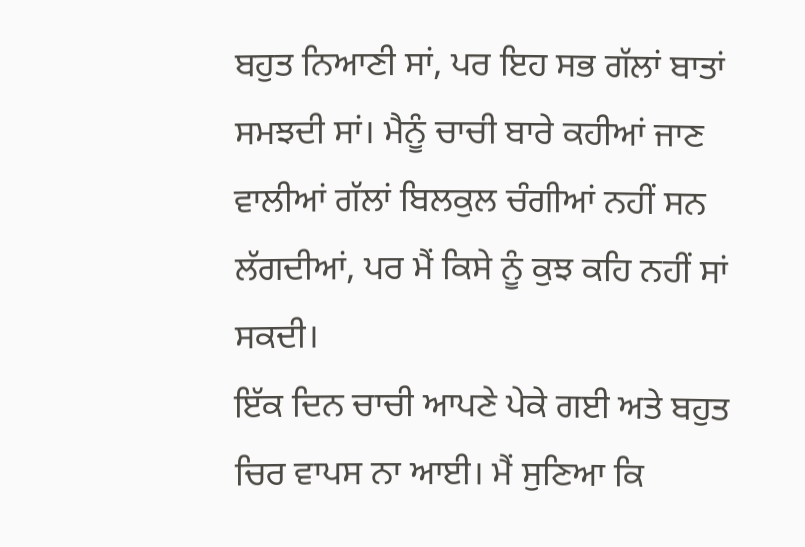ਬਹੁਤ ਨਿਆਣੀ ਸਾਂ, ਪਰ ਇਹ ਸਭ ਗੱਲਾਂ ਬਾਤਾਂ ਸਮਝਦੀ ਸਾਂ। ਮੈਨੂੰ ਚਾਚੀ ਬਾਰੇ ਕਹੀਆਂ ਜਾਣ ਵਾਲੀਆਂ ਗੱਲਾਂ ਬਿਲਕੁਲ ਚੰਗੀਆਂ ਨਹੀਂ ਸਨ ਲੱਗਦੀਆਂ, ਪਰ ਮੈਂ ਕਿਸੇ ਨੂੰ ਕੁਝ ਕਹਿ ਨਹੀਂ ਸਾਂ ਸਕਦੀ।
ਇੱਕ ਦਿਨ ਚਾਚੀ ਆਪਣੇ ਪੇਕੇ ਗਈ ਅਤੇ ਬਹੁਤ ਚਿਰ ਵਾਪਸ ਨਾ ਆਈ। ਮੈਂ ਸੁਣਿਆ ਕਿ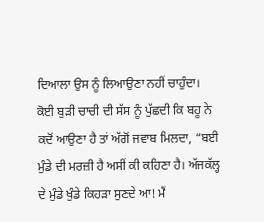ਦਿਆਲਾ ਉਸ ਨੂੰ ਲਿਆਉਣਾ ਨਹੀਂ ਚਾਹੁੰਦਾ। ਕੋਈ ਬੁੜੀ ਚਾਚੀ ਦੀ ਸੱਸ ਨੂੰ ਪੁੱਛਦੀ ਕਿ ਬਹੂ ਨੇ ਕਦੋਂ ਆਉਣਾ ਹੈ ਤਾਂ ਅੱਗੋਂ ਜਵਾਬ ਮਿਲਦਾ, “ਬਈ ਮੁੰਡੇ ਦੀ ਮਰਜ਼ੀ ਹੈ ਅਸੀਂ ਕੀ ਕਹਿਣਾ ਹੈ। ਅੱਜਕੱਲ੍ਹ ਦੇ ਮੁੰਡੇ ਖੁੰਡੇ ਕਿਹੜਾ ਸੁਣਦੇ ਆ! ਮੈਂ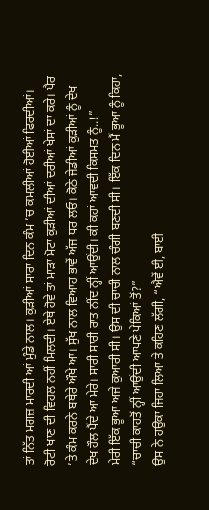ਤਾਂ ਨਿੱਤ ਮਗਜ਼ ਮਾਰਦੀ ਆਂ ਮੁੰਡੇ ਨਾਲ। ਕੁੜੀਆਂ ਸਾਰਾ ਦਿਨ ਕੰਮ ’ਚ ਕਮਲੀਆਂ ਹੋਈਆਂ ਫਿਰਦੀਆਂ। ਰੋਟੀ ਖਾਣ ਦੀ ਵਿਹਲ ਨਹੀਂ ਮਿਲਦੀ। ਏਥੇ ਹੋਵੇ ਤਾਂ ਮਾੜਾ ਮੋਟਾ ਕੁੜੀਆਂ ਦੀਆਂ ਦਰੀਆਂ ਖੇਸਾਂ ਦਾ ਕਰੇ। ਪੈਰ ’ਤੇ ਕੰਮ ਕਰਨੇ ਬਥੇਰੇ ਔਖੇ ਆ। ਸੁੱਖ ਨਾਲ ਵਿਆਹ ਭਾਵੇਂ ਅੱਜ ਧਰ ਲਓ। ਕੋਠੇ ਜੇਡੀਆਂ ਕੁੜੀਆਂ ਨੂੰ ਦੇਖ ਦੇਖ ਹੌਲ ਪੈਂਦੇ ਆ ਮੇਰੇ। ਸਾਰੀ ਸਾਰੀ ਰਾਤ ਨੀਂਦ ਨ੍ਹੀਂ ਆਉਂਦੀ। ਕੀ ਕਹਾਂ ਆਵਦੀ ਕਿਸਮਤ ਨੂੰ..!”
ਮੇਰੀ ਇੱਕ ਭੂਆ ਅਜੇ ਕੁਆਰੀ ਸੀ। ਉਸ ਦੀ ਚਾਚੀ ਨਾਲ ਚੰਗੀ ਬਣਦੀ ਸੀ। ਇੱਕ ਦਿਨ ਮੈਂ ਭੂਆ ਨੂੰ ਕਿਹਾ, “ਚਾਚੀ ਕਾਹਤੋਂ ਨ੍ਹੀਂ ਆਉਂਦੀ ਆਪਣੇ ਪੇਕਿਆਂ ਤੋਂ?”
ਉਸ ਨੇ ਹਉਕਾ ਜਿਹਾ ਲਿਆ ਤੇ ਕਹਿਣ ਲੱਗੀ, “ਐਵੇਂ ਈ, ਬਾਈ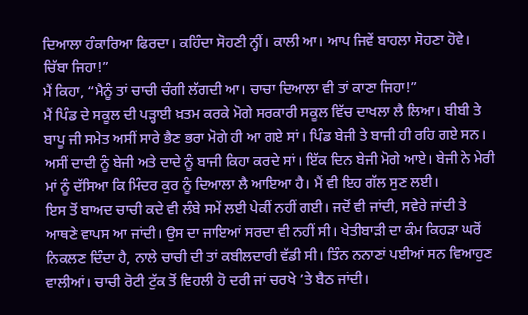ਦਿਆਲਾ ਹੰਕਾਰਿਆ ਫਿਰਦਾ। ਕਹਿੰਦਾ ਸੋਹਣੀ ਨ੍ਹੀਂ। ਕਾਲੀ ਆ। ਆਪ ਜਿਵੇਂ ਬਾਹਲਾ ਸੋਹਣਾ ਹੋਵੇ। ਚਿੱਬਾ ਜਿਹਾ!”
ਮੈਂ ਕਿਹਾ, “ਮੈਨੂੰ ਤਾਂ ਚਾਚੀ ਚੰਗੀ ਲੱਗਦੀ ਆ। ਚਾਚਾ ਦਿਆਲਾ ਵੀ ਤਾਂ ਕਾਣਾ ਜਿਹਾ!”
ਮੈਂ ਪਿੰਡ ਦੇ ਸਕੂਲ ਦੀ ਪੜ੍ਹਾਈ ਖ਼ਤਮ ਕਰਕੇ ਮੋਗੇ ਸਰਕਾਰੀ ਸਕੂਲ ਵਿੱਚ ਦਾਖਲਾ ਲੈ ਲਿਆ। ਬੀਬੀ ਤੇ ਬਾਪੂ ਜੀ ਸਮੇਤ ਅਸੀਂ ਸਾਰੇ ਭੈਣ ਭਰਾ ਮੋਗੇ ਹੀ ਆ ਗਏ ਸਾਂ। ਪਿੰਡ ਬੇਜੀ ਤੇ ਬਾਜੀ ਹੀ ਰਹਿ ਗਏ ਸਨ। ਅਸੀਂ ਦਾਦੀ ਨੂੰ ਬੇਜੀ ਅਤੇ ਦਾਦੇ ਨੂੰ ਬਾਜੀ ਕਿਹਾ ਕਰਦੇ ਸਾਂ। ਇੱਕ ਦਿਨ ਬੇਜੀ ਮੋਗੇ ਆਏ। ਬੇਜੀ ਨੇ ਮੇਰੀ ਮਾਂ ਨੂੰ ਦੱਸਿਆ ਕਿ ਮਿੰਦਰ ਕੁਰ ਨੂੰ ਦਿਆਲਾ ਲੈ ਆਇਆ ਹੈ। ਮੈਂ ਵੀ ਇਹ ਗੱਲ ਸੁਣ ਲਈ।
ਇਸ ਤੋਂ ਬਾਅਦ ਚਾਚੀ ਕਦੇ ਵੀ ਲੰਬੇ ਸਮੇਂ ਲਈ ਪੇਕੀਂ ਨਹੀਂ ਗਈ। ਜਦੋਂ ਵੀ ਜਾਂਦੀ, ਸਵੇਰੇ ਜਾਂਦੀ ਤੇ ਆਥਣੇ ਵਾਪਸ ਆ ਜਾਂਦੀ। ਉਸ ਦਾ ਜਾਇਆਂ ਸਰਦਾ ਵੀ ਨਹੀਂ ਸੀ। ਖੇਤੀਬਾੜੀ ਦਾ ਕੰਮ ਕਿਹੜਾ ਘਰੋਂ ਨਿਕਲਣ ਦਿੰਦਾ ਹੈ, ਨਾਲੇ ਚਾਚੀ ਦੀ ਤਾਂ ਕਬੀਲਦਾਰੀ ਵੱਡੀ ਸੀ। ਤਿੰਨ ਨਨਾਣਾਂ ਪਈਆਂ ਸਨ ਵਿਆਹੁਣ ਵਾਲੀਆਂ। ਚਾਚੀ ਰੋਟੀ ਟੁੱਕ ਤੋਂ ਵਿਹਲੀ ਹੋ ਦਰੀ ਜਾਂ ਚਰਖੇ ’ਤੇ ਬੈਠ ਜਾਂਦੀ।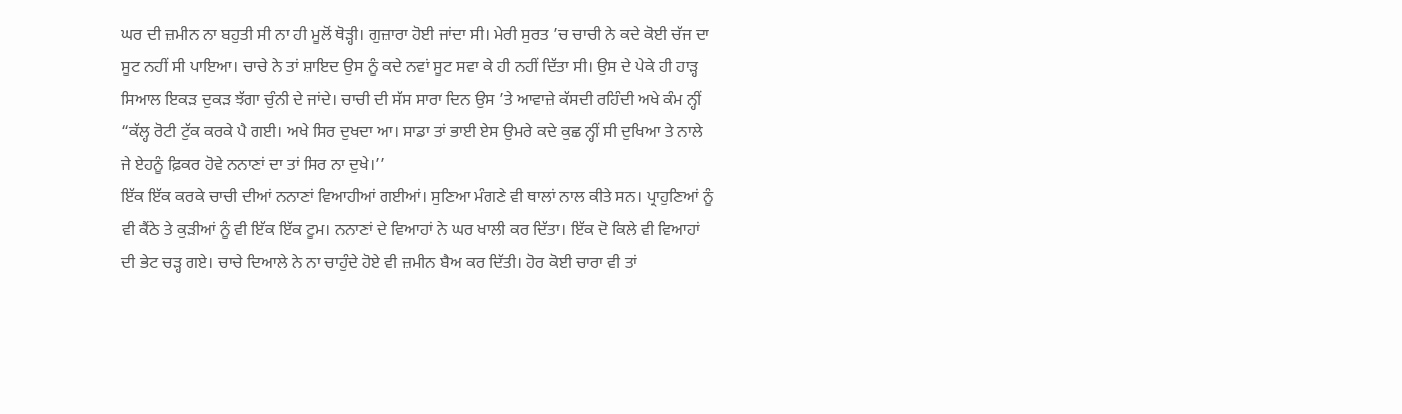ਘਰ ਦੀ ਜ਼ਮੀਨ ਨਾ ਬਹੁਤੀ ਸੀ ਨਾ ਹੀ ਮੂਲੋਂ ਥੋੜ੍ਹੀ। ਗੁਜ਼ਾਰਾ ਹੋਈ ਜਾਂਦਾ ਸੀ। ਮੇਰੀ ਸੁਰਤ ’ਚ ਚਾਚੀ ਨੇ ਕਦੇ ਕੋਈ ਚੱਜ ਦਾ ਸੂਟ ਨਹੀਂ ਸੀ ਪਾਇਆ। ਚਾਚੇ ਨੇ ਤਾਂ ਸ਼ਾਇਦ ਉਸ ਨੂੰ ਕਦੇ ਨਵਾਂ ਸੂਟ ਸਵਾ ਕੇ ਹੀ ਨਹੀਂ ਦਿੱਤਾ ਸੀ। ਉਸ ਦੇ ਪੇਕੇ ਹੀ ਹਾੜ੍ਹ ਸਿਆਲ ਇਕੜ ਦੁਕੜ ਝੱਗਾ ਚੁੰਨੀ ਦੇ ਜਾਂਦੇ। ਚਾਚੀ ਦੀ ਸੱਸ ਸਾਰਾ ਦਿਨ ਉਸ ’ਤੇ ਆਵਾਜ਼ੇ ਕੱਸਦੀ ਰਹਿੰਦੀ ਅਖੇ ਕੰਮ ਨ੍ਹੀਂ
“ਕੱਲ੍ਹ ਰੋਟੀ ਟੁੱਕ ਕਰਕੇ ਪੈ ਗਈ। ਅਖੇ ਸਿਰ ਦੁਖਦਾ ਆ। ਸਾਡਾ ਤਾਂ ਭਾਈ ਏਸ ਉਮਰੇ ਕਦੇ ਕੁਛ ਨ੍ਹੀਂ ਸੀ ਦੁਖਿਆ ਤੇ ਨਾਲੇ ਜੇ ਏਹਨੂੰ ਫ਼ਿਕਰ ਹੋਵੇ ਨਨਾਣਾਂ ਦਾ ਤਾਂ ਸਿਰ ਨਾ ਦੁਖੇ।’’
ਇੱਕ ਇੱਕ ਕਰਕੇ ਚਾਚੀ ਦੀਆਂ ਨਨਾਣਾਂ ਵਿਆਹੀਆਂ ਗਈਆਂ। ਸੁਣਿਆ ਮੰਗਣੇ ਵੀ ਥਾਲਾਂ ਨਾਲ ਕੀਤੇ ਸਨ। ਪ੍ਰਾਹੁਣਿਆਂ ਨੂੰ ਵੀ ਕੈਂਠੇ ਤੇ ਕੁੜੀਆਂ ਨੂੰ ਵੀ ਇੱਕ ਇੱਕ ਟੂਮ। ਨਨਾਣਾਂ ਦੇ ਵਿਆਹਾਂ ਨੇ ਘਰ ਖਾਲੀ ਕਰ ਦਿੱਤਾ। ਇੱਕ ਦੋ ਕਿਲੇ ਵੀ ਵਿਆਹਾਂ ਦੀ ਭੇਟ ਚੜ੍ਹ ਗਏ। ਚਾਚੇ ਦਿਆਲੇ ਨੇ ਨਾ ਚਾਹੁੰਦੇ ਹੋਏ ਵੀ ਜ਼ਮੀਨ ਬੈਅ ਕਰ ਦਿੱਤੀ। ਹੋਰ ਕੋਈ ਚਾਰਾ ਵੀ ਤਾਂ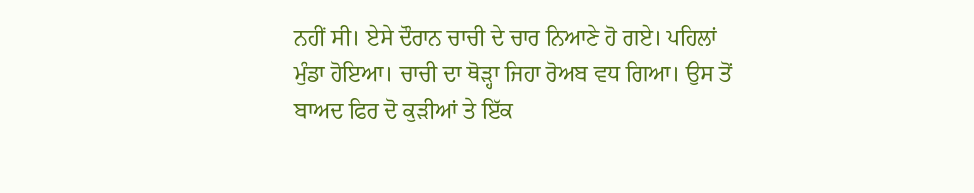ਨਹੀਂ ਸੀ। ਏਸੇ ਦੌਰਾਨ ਚਾਚੀ ਦੇ ਚਾਰ ਨਿਆਣੇ ਹੋ ਗਏ। ਪਹਿਲਾਂ ਮੁੰਡਾ ਹੋਇਆ। ਚਾਚੀ ਦਾ ਥੋੜ੍ਹਾ ਜਿਹਾ ਰੋਅਬ ਵਧ ਗਿਆ। ਉਸ ਤੋਂ ਬਾਅਦ ਫਿਰ ਦੋ ਕੁੜੀਆਂ ਤੇ ਇੱਕ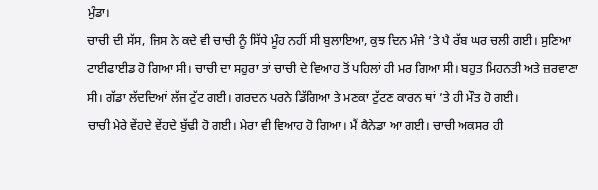ਮੁੰਡਾ।
ਚਾਚੀ ਦੀ ਸੱਸ, ਜਿਸ ਨੇ ਕਦੇ ਵੀ ਚਾਚੀ ਨੂੰ ਸਿੱਧੇ ਮੂੰਹ ਨਹੀਂ ਸੀ ਬੁਲਾਇਆ, ਕੁਝ ਦਿਨ ਮੰਜੇ ’ਤੇ ਪੈ ਰੱਬ ਘਰ ਚਲੀ ਗਈ। ਸੁਣਿਆ ਟਾਈਫਾਈਡ ਹੋ ਗਿਆ ਸੀ। ਚਾਚੀ ਦਾ ਸਹੁਰਾ ਤਾਂ ਚਾਚੀ ਦੇ ਵਿਆਹ ਤੋਂ ਪਹਿਲਾਂ ਹੀ ਮਰ ਗਿਆ ਸੀ। ਬਹੁਤ ਮਿਹਨਤੀ ਅਤੇ ਜ਼ਰਵਾਣਾ ਸੀ। ਗੱਡਾ ਲੱਦਦਿਆਂ ਲੱਜ ਟੁੱਟ ਗਈ। ਗਰਦਨ ਪਰਨੇ ਡਿੱਗਿਆ ਤੇ ਮਣਕਾ ਟੁੱਟਣ ਕਾਰਨ ਥਾਂ ’ਤੇ ਹੀ ਮੌਤ ਹੋ ਗਈ।
ਚਾਚੀ ਮੇਰੇ ਵੇਂਹਦੇ ਵੇਂਹਦੇ ਬੁੱਢੀ ਹੋ ਗਈ। ਮੇਰਾ ਵੀ ਵਿਆਹ ਹੋ ਗਿਆ। ਮੈਂ ਕੈਨੇਡਾ ਆ ਗਈ। ਚਾਚੀ ਅਕਸਰ ਹੀ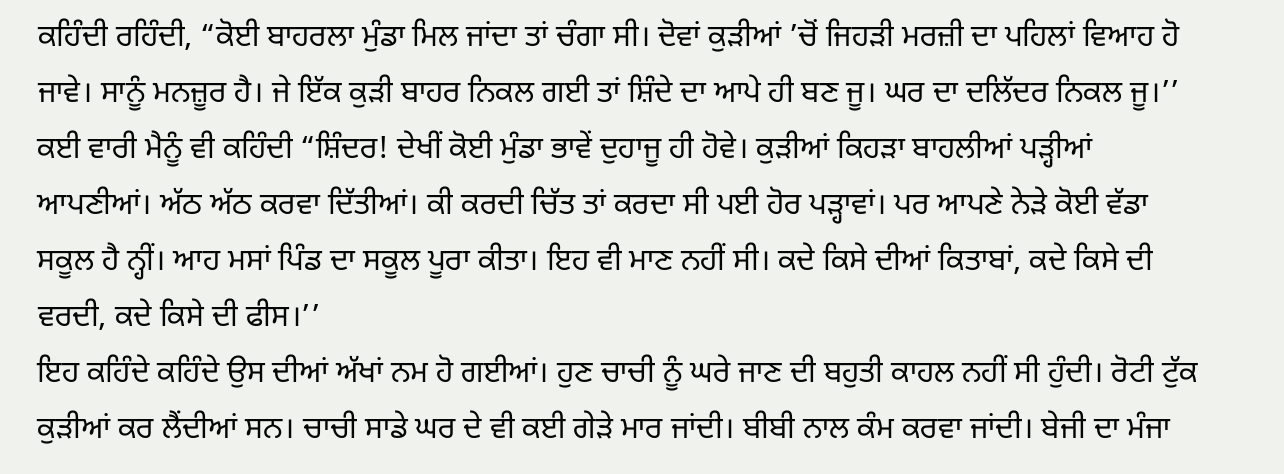ਕਹਿੰਦੀ ਰਹਿੰਦੀ, “ਕੋਈ ਬਾਹਰਲਾ ਮੁੰਡਾ ਮਿਲ ਜਾਂਦਾ ਤਾਂ ਚੰਗਾ ਸੀ। ਦੋਵਾਂ ਕੁੜੀਆਂ ’ਚੋਂ ਜਿਹੜੀ ਮਰਜ਼ੀ ਦਾ ਪਹਿਲਾਂ ਵਿਆਹ ਹੋ ਜਾਵੇ। ਸਾਨੂੰ ਮਨਜ਼ੂਰ ਹੈ। ਜੇ ਇੱਕ ਕੁੜੀ ਬਾਹਰ ਨਿਕਲ ਗਈ ਤਾਂ ਸ਼ਿੰਦੇ ਦਾ ਆਪੇ ਹੀ ਬਣ ਜੂ। ਘਰ ਦਾ ਦਲਿੱਦਰ ਨਿਕਲ ਜੂ।’’
ਕਈ ਵਾਰੀ ਮੈਨੂੰ ਵੀ ਕਹਿੰਦੀ “ਸ਼ਿੰਦਰ! ਦੇਖੀਂ ਕੋਈ ਮੁੰਡਾ ਭਾਵੇਂ ਦੁਹਾਜੂ ਹੀ ਹੋਵੇ। ਕੁੜੀਆਂ ਕਿਹੜਾ ਬਾਹਲੀਆਂ ਪੜ੍ਹੀਆਂ ਆਪਣੀਆਂ। ਅੱਠ ਅੱਠ ਕਰਵਾ ਦਿੱਤੀਆਂ। ਕੀ ਕਰਦੀ ਚਿੱਤ ਤਾਂ ਕਰਦਾ ਸੀ ਪਈ ਹੋਰ ਪੜ੍ਹਾਵਾਂ। ਪਰ ਆਪਣੇ ਨੇੜੇ ਕੋਈ ਵੱਡਾ ਸਕੂਲ ਹੈ ਨ੍ਹੀਂ। ਆਹ ਮਸਾਂ ਪਿੰਡ ਦਾ ਸਕੂਲ ਪੂਰਾ ਕੀਤਾ। ਇਹ ਵੀ ਮਾਣ ਨਹੀਂ ਸੀ। ਕਦੇ ਕਿਸੇ ਦੀਆਂ ਕਿਤਾਬਾਂ, ਕਦੇ ਕਿਸੇ ਦੀ ਵਰਦੀ, ਕਦੇ ਕਿਸੇ ਦੀ ਫੀਸ।’’
ਇਹ ਕਹਿੰਦੇ ਕਹਿੰਦੇ ਉਸ ਦੀਆਂ ਅੱਖਾਂ ਨਮ ਹੋ ਗਈਆਂ। ਹੁਣ ਚਾਚੀ ਨੂੰ ਘਰੇ ਜਾਣ ਦੀ ਬਹੁਤੀ ਕਾਹਲ ਨਹੀਂ ਸੀ ਹੁੰਦੀ। ਰੋਟੀ ਟੁੱਕ ਕੁੜੀਆਂ ਕਰ ਲੈਂਦੀਆਂ ਸਨ। ਚਾਚੀ ਸਾਡੇ ਘਰ ਦੇ ਵੀ ਕਈ ਗੇੜੇ ਮਾਰ ਜਾਂਦੀ। ਬੀਬੀ ਨਾਲ ਕੰਮ ਕਰਵਾ ਜਾਂਦੀ। ਬੇਜੀ ਦਾ ਮੰਜਾ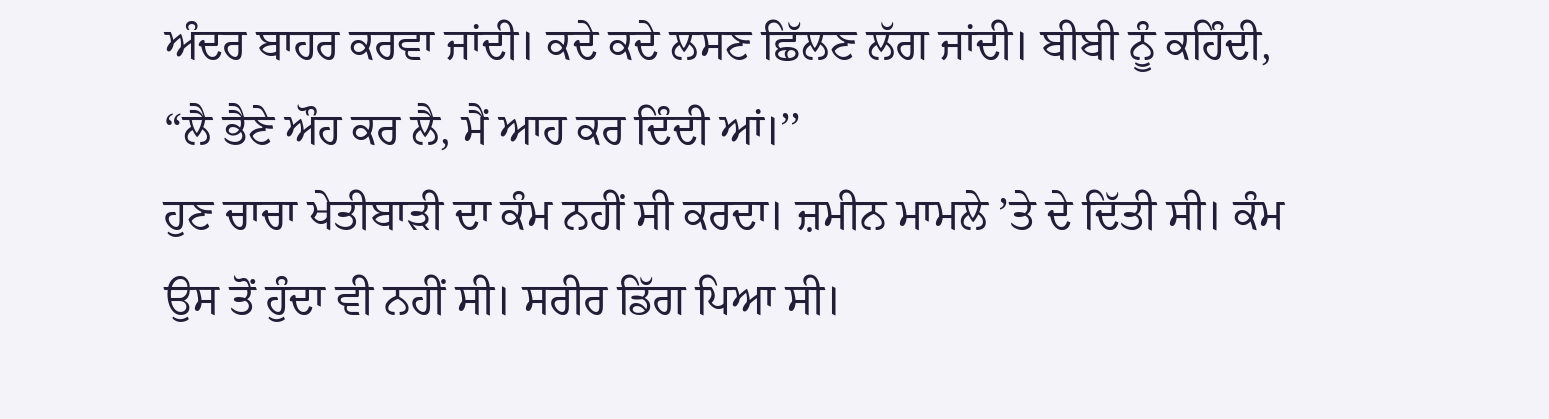ਅੰਦਰ ਬਾਹਰ ਕਰਵਾ ਜਾਂਦੀ। ਕਦੇ ਕਦੇ ਲਸਣ ਛਿੱਲਣ ਲੱਗ ਜਾਂਦੀ। ਬੀਬੀ ਨੂੰ ਕਹਿੰਦੀ, “ਲੈ ਭੈਣੇ ਔਹ ਕਰ ਲੈ, ਮੈਂ ਆਹ ਕਰ ਦਿੰਦੀ ਆਂ।’’
ਹੁਣ ਚਾਚਾ ਖੇਤੀਬਾੜੀ ਦਾ ਕੰਮ ਨਹੀਂ ਸੀ ਕਰਦਾ। ਜ਼ਮੀਨ ਮਾਮਲੇ ’ਤੇ ਦੇ ਦਿੱਤੀ ਸੀ। ਕੰਮ ਉਸ ਤੋਂ ਹੁੰਦਾ ਵੀ ਨਹੀਂ ਸੀ। ਸਰੀਰ ਡਿੱਗ ਪਿਆ ਸੀ।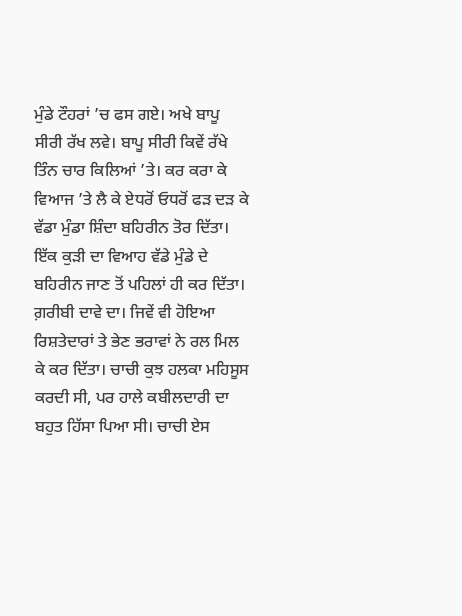ਮੁੰਡੇ ਟੌਹਰਾਂ ’ਚ ਫਸ ਗਏ। ਅਖੇ ਬਾਪੂ ਸੀਰੀ ਰੱਖ ਲਵੇ। ਬਾਪੂ ਸੀਰੀ ਕਿਵੇਂ ਰੱਖੇ ਤਿੰਨ ਚਾਰ ਕਿਲਿਆਂ ’ਤੇ। ਕਰ ਕਰਾ ਕੇ ਵਿਆਜ ’ਤੇ ਲੈ ਕੇ ਏਧਰੋਂ ਓਧਰੋਂ ਫੜ ਦੜ ਕੇ ਵੱਡਾ ਮੁੰਡਾ ਸ਼ਿੰਦਾ ਬਹਿਰੀਨ ਤੋਰ ਦਿੱਤਾ। ਇੱਕ ਕੁੜੀ ਦਾ ਵਿਆਹ ਵੱਡੇ ਮੁੰਡੇ ਦੇ ਬਹਿਰੀਨ ਜਾਣ ਤੋਂ ਪਹਿਲਾਂ ਹੀ ਕਰ ਦਿੱਤਾ। ਗ਼ਰੀਬੀ ਦਾਵੇ ਦਾ। ਜਿਵੇਂ ਵੀ ਹੋਇਆ ਰਿਸ਼ਤੇਦਾਰਾਂ ਤੇ ਭੇਣ ਭਰਾਵਾਂ ਨੇ ਰਲ ਮਿਲ ਕੇ ਕਰ ਦਿੱਤਾ। ਚਾਚੀ ਕੁਝ ਹਲਕਾ ਮਹਿਸੂਸ ਕਰਦੀ ਸੀ, ਪਰ ਹਾਲੇ ਕਬੀਲਦਾਰੀ ਦਾ ਬਹੁਤ ਹਿੱਸਾ ਪਿਆ ਸੀ। ਚਾਚੀ ਏਸ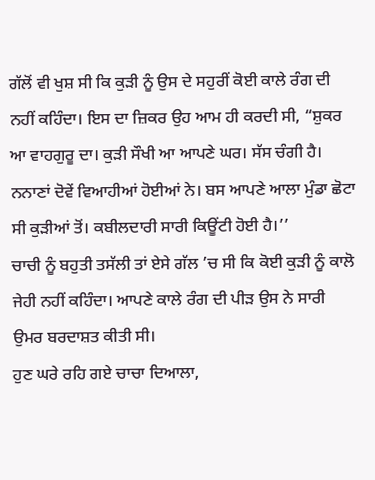ਗੱਲੋਂ ਵੀ ਖੁਸ਼ ਸੀ ਕਿ ਕੁੜੀ ਨੂੰ ਉਸ ਦੇ ਸਹੁਰੀਂ ਕੋਈ ਕਾਲੇ ਰੰਗ ਦੀ ਨਹੀਂ ਕਹਿੰਦਾ। ਇਸ ਦਾ ਜ਼ਿਕਰ ਉਹ ਆਮ ਹੀ ਕਰਦੀ ਸੀ, “ਸ਼ੁਕਰ ਆ ਵਾਹਗੁਰੂ ਦਾ। ਕੁੜੀ ਸੌਖੀ ਆ ਆਪਣੇ ਘਰ। ਸੱਸ ਚੰਗੀ ਹੈ। ਨਨਾਣਾਂ ਦੋਵੇਂ ਵਿਆਹੀਆਂ ਹੋਈਆਂ ਨੇ। ਬਸ ਆਪਣੇ ਆਲਾ ਮੁੰਡਾ ਛੋਟਾ ਸੀ ਕੁੜੀਆਂ ਤੋਂ। ਕਬੀਲਦਾਰੀ ਸਾਰੀ ਕਿਊਂਟੀ ਹੋਈ ਹੈ।’’
ਚਾਚੀ ਨੂੰ ਬਹੁਤੀ ਤਸੱਲੀ ਤਾਂ ਏਸੇ ਗੱਲ ’ਚ ਸੀ ਕਿ ਕੋਈ ਕੁੜੀ ਨੂੰ ਕਾਲੋ ਜੇਹੀ ਨਹੀਂ ਕਹਿੰਦਾ। ਆਪਣੇ ਕਾਲੇ ਰੰਗ ਦੀ ਪੀੜ ਉਸ ਨੇ ਸਾਰੀ ਉਮਰ ਬਰਦਾਸ਼ਤ ਕੀਤੀ ਸੀ।
ਹੁਣ ਘਰੇ ਰਹਿ ਗਏ ਚਾਚਾ ਦਿਆਲਾ,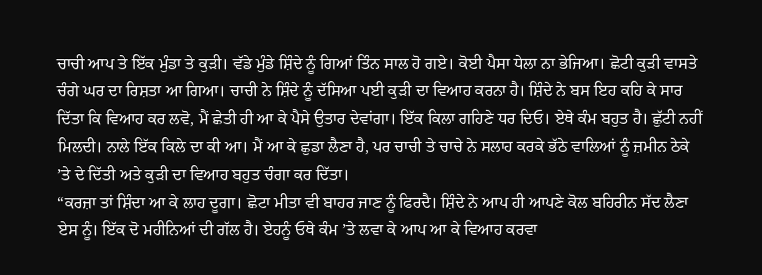ਚਾਚੀ ਆਪ ਤੇ ਇੱਕ ਮੁੰਡਾ ਤੇ ਕੁੜੀ। ਵੱਡੇ ਮੁੰਡੇ ਸ਼ਿੰਦੇ ਨੂੰ ਗਿਆਂ ਤਿੰਨ ਸਾਲ ਹੋ ਗਏ। ਕੋਈ ਪੈਸਾ ਧੇਲਾ ਨਾ ਭੇਜਿਆ। ਛੋਟੀ ਕੁੜੀ ਵਾਸਤੇ ਚੰਗੇ ਘਰ ਦਾ ਰਿਸ਼ਤਾ ਆ ਗਿਆ। ਚਾਚੀ ਨੇ ਸ਼ਿੰਦੇ ਨੂੰ ਦੱਸਿਆ ਪਈ ਕੁੜੀ ਦਾ ਵਿਆਹ ਕਰਨਾ ਹੈ। ਸ਼ਿੰਦੇ ਨੇ ਬਸ ਇਹ ਕਹਿ ਕੇ ਸਾਰ ਦਿੱਤਾ ਕਿ ਵਿਆਹ ਕਰ ਲਵੋ, ਮੈਂ ਛੇਤੀ ਹੀ ਆ ਕੇ ਪੈਸੇ ਉਤਾਰ ਦੇਵਾਂਗਾ। ਇੱਕ ਕਿਲਾ ਗਹਿਣੇ ਧਰ ਦਿਓ। ਏਥੇ ਕੰਮ ਬਹੁਤ ਹੈ। ਛੁੱਟੀ ਨਹੀਂ ਮਿਲਦੀ। ਨਾਲੇ ਇੱਕ ਕਿਲੇ ਦਾ ਕੀ ਆ। ਮੈਂ ਆ ਕੇ ਛੁਡਾ ਲੈਣਾ ਹੈ, ਪਰ ਚਾਚੀ ਤੇ ਚਾਚੇ ਨੇ ਸਲਾਹ ਕਰਕੇ ਭੱਠੇ ਵਾਲਿਆਂ ਨੂੰ ਜ਼ਮੀਨ ਠੇਕੇ ’ਤੇ ਦੇ ਦਿੱਤੀ ਅਤੇ ਕੁੜੀ ਦਾ ਵਿਆਹ ਬਹੁਤ ਚੰਗਾ ਕਰ ਦਿੱਤਾ।
“ਕਰਜ਼ਾ ਤਾਂ ਸ਼ਿੰਦਾ ਆ ਕੇ ਲਾਹ ਦੂਗਾ। ਛੋਟਾ ਮੀਤਾ ਵੀ ਬਾਹਰ ਜਾਣ ਨੂੰ ਫਿਰਦੈ। ਸ਼ਿੰਦੇ ਨੇ ਆਪ ਹੀ ਆਪਣੇ ਕੋਲ ਬਹਿਰੀਨ ਸੱਦ ਲੈਣਾ ਏਸ ਨੂੰ। ਇੱਕ ਦੋ ਮਹੀਨਿਆਂ ਦੀ ਗੱਲ ਹੈ। ਏਹਨੂੰ ਓਥੇ ਕੰਮ ’ਤੇ ਲਵਾ ਕੇ ਆਪ ਆ ਕੇ ਵਿਆਹ ਕਰਵਾ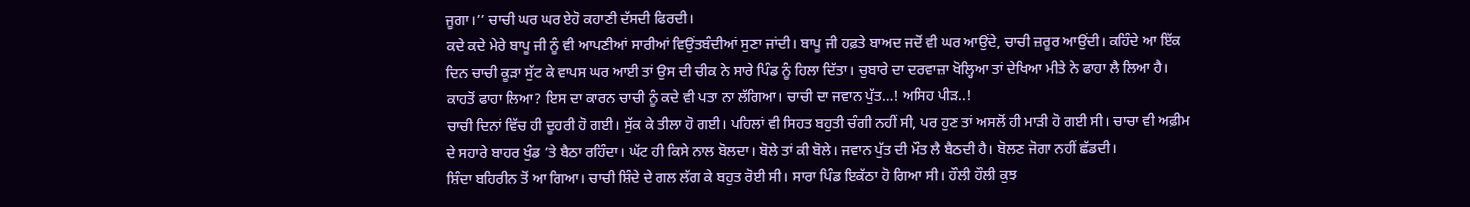ਜੂਗਾ।’’ ਚਾਚੀ ਘਰ ਘਰ ਏਹੋ ਕਹਾਣੀ ਦੱਸਦੀ ਫਿਰਦੀ।
ਕਦੇ ਕਦੇ ਮੇਰੇ ਬਾਪੂ ਜੀ ਨੂੰ ਵੀ ਆਪਣੀਆਂ ਸਾਰੀਆਂ ਵਿਉਂਤਬੰਦੀਆਂ ਸੁਣਾ ਜਾਂਦੀ। ਬਾਪੂ ਜੀ ਹਫ਼ਤੇ ਬਾਅਦ ਜਦੋਂ ਵੀ ਘਰ ਆਉਂਦੇ, ਚਾਚੀ ਜ਼ਰੂਰ ਆਉਂਦੀ। ਕਹਿੰਦੇ ਆ ਇੱਕ ਦਿਨ ਚਾਚੀ ਕੂੜਾ ਸੁੱਟ ਕੇ ਵਾਪਸ ਘਰ ਆਈ ਤਾਂ ਉਸ ਦੀ ਚੀਕ ਨੇ ਸਾਰੇ ਪਿੰਡ ਨੂੰ ਹਿਲਾ ਦਿੱਤਾ। ਚੁਬਾਰੇ ਦਾ ਦਰਵਾਜ਼ਾ ਖੋਲ੍ਹਿਆ ਤਾਂ ਦੇਖਿਆ ਮੀਤੇ ਨੇ ਫਾਹਾ ਲੈ ਲਿਆ ਹੈ। ਕਾਹਤੋਂ ਫਾਹਾ ਲਿਆ? ਇਸ ਦਾ ਕਾਰਨ ਚਾਚੀ ਨੂੰ ਕਦੇ ਵੀ ਪਤਾ ਨਾ ਲੱਗਿਆ। ਚਾਚੀ ਦਾ ਜਵਾਨ ਪੁੱਤ…! ਅਸਿਹ ਪੀੜ..!
ਚਾਚੀ ਦਿਨਾਂ ਵਿੱਚ ਹੀ ਦੂਹਰੀ ਹੋ ਗਈ। ਸੁੱਕ ਕੇ ਤੀਲਾ ਹੋ ਗਈ। ਪਹਿਲਾਂ ਵੀ ਸਿਹਤ ਬਹੁਤੀ ਚੰਗੀ ਨਹੀਂ ਸੀ, ਪਰ ਹੁਣ ਤਾਂ ਅਸਲੋਂ ਹੀ ਮਾੜੀ ਹੋ ਗਈ ਸੀ। ਚਾਚਾ ਵੀ ਅਫ਼ੀਮ ਦੇ ਸਹਾਰੇ ਬਾਹਰ ਖੁੰਡ ’ਤੇ ਬੈਠਾ ਰਹਿੰਦਾ। ਘੱਟ ਹੀ ਕਿਸੇ ਨਾਲ ਬੋਲਦਾ। ਬੋਲੇ ਤਾਂ ਕੀ ਬੋਲੇ। ਜਵਾਨ ਪੁੱਤ ਦੀ ਮੌਤ ਲੈ ਬੈਠਦੀ ਹੈ। ਬੋਲਣ ਜੋਗਾ ਨਹੀਂ ਛੱਡਦੀ।
ਸ਼ਿੰਦਾ ਬਹਿਰੀਨ ਤੋਂ ਆ ਗਿਆ। ਚਾਚੀ ਸ਼ਿੰਦੇ ਦੇ ਗਲ ਲੱਗ ਕੇ ਬਹੁਤ ਰੋਈ ਸੀ। ਸਾਰਾ ਪਿੰਡ ਇਕੱਠਾ ਹੋ ਗਿਆ ਸੀ। ਹੌਲੀ ਹੌਲੀ ਕੁਝ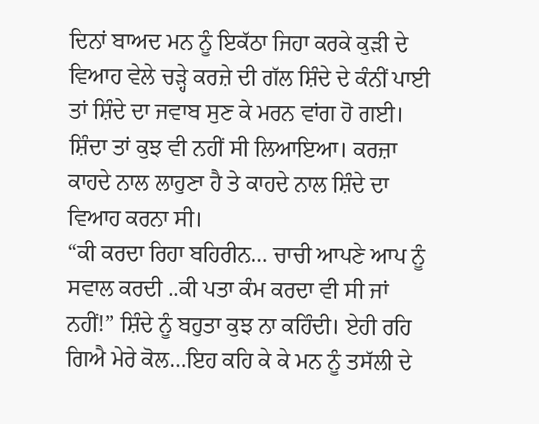ਦਿਨਾਂ ਬਾਅਦ ਮਨ ਨੂੰ ਇਕੱਠਾ ਜਿਹਾ ਕਰਕੇ ਕੁੜੀ ਦੇ ਵਿਆਹ ਵੇਲੇ ਚੜ੍ਹੇ ਕਰਜ਼ੇ ਦੀ ਗੱਲ ਸ਼ਿੰਦੇ ਦੇ ਕੰਨੀਂ ਪਾਈ ਤਾਂ ਸ਼ਿੰਦੇ ਦਾ ਜਵਾਬ ਸੁਣ ਕੇ ਮਰਨ ਵਾਂਗ ਹੋ ਗਈ। ਸ਼ਿੰਦਾ ਤਾਂ ਕੁਝ ਵੀ ਨਹੀਂ ਸੀ ਲਿਆਇਆ। ਕਰਜ਼ਾ ਕਾਹਦੇ ਨਾਲ ਲਾਹੁਣਾ ਹੈ ਤੇ ਕਾਹਦੇ ਨਾਲ ਸ਼ਿੰਦੇ ਦਾ ਵਿਆਹ ਕਰਨਾ ਸੀ।
“ਕੀ ਕਰਦਾ ਰਿਹਾ ਬਹਿਰੀਨ… ਚਾਚੀ ਆਪਣੇ ਆਪ ਨੂੰ ਸਵਾਲ ਕਰਦੀ ..ਕੀ ਪਤਾ ਕੰਮ ਕਰਦਾ ਵੀ ਸੀ ਜਾਂ ਨਹੀਂ!” ਸ਼ਿੰਦੇ ਨੂੰ ਬਹੁਤਾ ਕੁਝ ਨਾ ਕਹਿੰਦੀ। ਏਹੀ ਰਹਿ ਗਿਐ ਮੇਰੇ ਕੋਲ…ਇਹ ਕਹਿ ਕੇ ਕੇ ਮਨ ਨੂੰ ਤਸੱਲੀ ਦੇ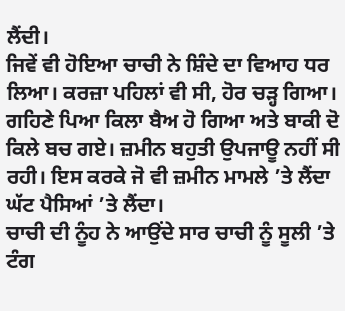ਲੈਂਦੀ।
ਜਿਵੇਂ ਵੀ ਹੋਇਆ ਚਾਚੀ ਨੇ ਸ਼ਿੰਦੇ ਦਾ ਵਿਆਹ ਧਰ ਲਿਆ। ਕਰਜ਼ਾ ਪਹਿਲਾਂ ਵੀ ਸੀ, ਹੋਰ ਚੜ੍ਹ ਗਿਆ। ਗਹਿਣੇ ਪਿਆ ਕਿਲਾ ਬੈਅ ਹੋ ਗਿਆ ਅਤੇ ਬਾਕੀ ਦੋ ਕਿਲੇ ਬਚ ਗਏ। ਜ਼ਮੀਨ ਬਹੁਤੀ ਉਪਜਾਊ ਨਹੀਂ ਸੀ ਰਹੀ। ਇਸ ਕਰਕੇ ਜੋ ਵੀ ਜ਼ਮੀਨ ਮਾਮਲੇ ’ਤੇ ਲੈਂਦਾ ਘੱਟ ਪੈਸਿਆਂ ’ਤੇ ਲੈਂਦਾ।
ਚਾਚੀ ਦੀ ਨੂੰਹ ਨੇ ਆਉਂਦੇ ਸਾਰ ਚਾਚੀ ਨੂੰ ਸੂਲੀ ’ਤੇ ਟੰਗ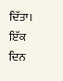ਦਿੱਤਾ। ਇੱਕ ਦਿਨ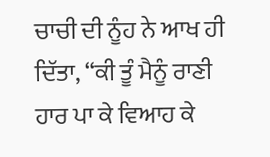ਚਾਚੀ ਦੀ ਨੂੰਹ ਨੇ ਆਖ ਹੀ ਦਿੱਤਾ, “ਕੀ ਤੂੰ ਮੈਨੂੰ ਰਾਣੀ ਹਾਰ ਪਾ ਕੇ ਵਿਆਹ ਕੇ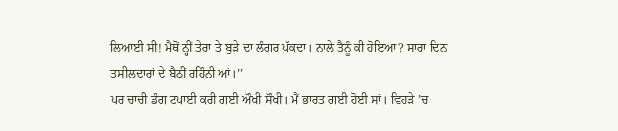ਲਿਆਈ ਸੀ! ਮੈਥੋਂ ਨ੍ਹੀਂ ਤੇਰਾ ਤੇ ਬੁੜੇ ਦਾ ਲੰਗਰ ਪੱਕਦਾ। ਨਾਲੇ ਤੈਨੂੰ ਕੀ ਹੋਇਆ? ਸਾਰਾ ਦਿਨ ਤਸੀਲਦਾਰਾਂ ਦੇ ਬੈਠੀਂ ਰਹਿੰਨੀ ਆਂ।’’
ਪਰ ਚਾਚੀ ਡੰਗ ਟਪਾਈ ਕਰੀ ਗਈ ਔਖੀ ਸੌਖੀ। ਮੈਂ ਭਾਰਤ ਗਈ ਹੋਈ ਸਾਂ। ਵਿਹੜੇ ’ਚ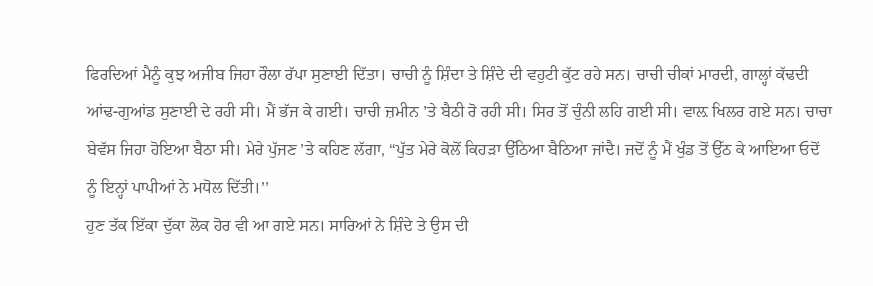ਫਿਰਦਿਆਂ ਮੈਨੂੰ ਕੁਝ ਅਜੀਬ ਜਿਹਾ ਰੌਲਾ ਰੱਪਾ ਸੁਣਾਈ ਦਿੱਤਾ। ਚਾਚੀ ਨੂੰ ਸ਼ਿੰਦਾ ਤੇ ਸ਼ਿੰਦੇ ਦੀ ਵਹੁਟੀ ਕੁੱਟ ਰਹੇ ਸਨ। ਚਾਚੀ ਚੀਕਾਂ ਮਾਰਦੀ, ਗਾਲ੍ਹਾਂ ਕੱਢਦੀ ਆਂਢ-ਗੁਆਂਡ ਸੁਣਾਈ ਦੇ ਰਹੀ ਸੀ। ਮੈਂ ਭੱਜ ਕੇ ਗਈ। ਚਾਚੀ ਜ਼ਮੀਨ ’ਤੇ ਬੈਠੀ ਰੋ ਰਹੀ ਸੀ। ਸਿਰ ਤੋਂ ਚੁੰਨੀ ਲਹਿ ਗਈ ਸੀ। ਵਾਲ਼ ਖਿਲਰ ਗਏ ਸਨ। ਚਾਚਾ ਬੇਵੱਸ ਜਿਹਾ ਹੋਇਆ ਬੈਠਾ ਸੀ। ਮੇਰੇ ਪੁੱਜਣ ’ਤੇ ਕਹਿਣ ਲੱਗਾ, “ਪੁੱਤ ਮੇਰੇ ਕੋਲੋਂ ਕਿਹੜਾ ਉੱਠਿਆ ਬੈਠਿਆ ਜਾਂਦੈ। ਜਦੋਂ ਨੂੰ ਮੈਂ ਖੁੰਡ ਤੋਂ ਉੱਠ ਕੇ ਆਇਆ ਓਦੋਂ ਨੂੰ ਇਨ੍ਹਾਂ ਪਾਪੀਆਂ ਨੇ ਮਧੋਲ ਦਿੱਤੀ।’’
ਹੁਣ ਤੱਕ ਇੱਕਾ ਦੁੱਕਾ ਲੋਕ ਹੋਰ ਵੀ ਆ ਗਏ ਸਨ। ਸਾਰਿਆਂ ਨੇ ਸ਼ਿੰਦੇ ਤੇ ਉਸ ਦੀ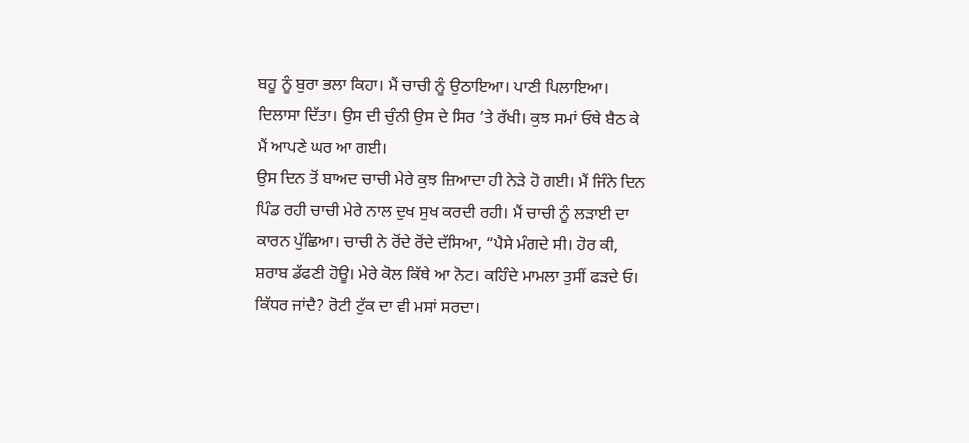ਬਹੂ ਨੂੰ ਬੁਰਾ ਭਲਾ ਕਿਹਾ। ਮੈਂ ਚਾਚੀ ਨੂੰ ਉਠਾਇਆ। ਪਾਣੀ ਪਿਲਾਇਆ। ਦਿਲਾਸਾ ਦਿੱਤਾ। ਉਸ ਦੀ ਚੁੰਨੀ ਉਸ ਦੇ ਸਿਰ ’ਤੇ ਰੱਖੀ। ਕੁਝ ਸਮਾਂ ਓਥੇ ਬੈਠ ਕੇ ਮੈਂ ਆਪਣੇ ਘਰ ਆ ਗਈ।
ਉਸ ਦਿਨ ਤੋਂ ਬਾਅਦ ਚਾਚੀ ਮੇਰੇ ਕੁਝ ਜ਼ਿਆਦਾ ਹੀ ਨੇੜੇ ਹੋ ਗਈ। ਮੈਂ ਜਿੰਨੇ ਦਿਨ ਪਿੰਡ ਰਹੀ ਚਾਚੀ ਮੇਰੇ ਨਾਲ ਦੁਖ ਸੁਖ ਕਰਦੀ ਰਹੀ। ਮੈਂ ਚਾਚੀ ਨੂੰ ਲੜਾਈ ਦਾ ਕਾਰਨ ਪੁੱਛਿਆ। ਚਾਚੀ ਨੇ ਰੋਂਦੇ ਰੋਂਦੇ ਦੱਸਿਆ, “ਪੈਸੇ ਮੰਗਦੇ ਸੀ। ਹੋਰ ਕੀ, ਸ਼ਰਾਬ ਡੱਫਣੀ ਹੋਊ। ਮੇਰੇ ਕੋਲ ਕਿੱਥੇ ਆ ਨੋਟ। ਕਹਿੰਦੇ ਮਾਮਲਾ ਤੁਸੀਂ ਫੜਦੇ ਓ। ਕਿੱਧਰ ਜਾਂਦੈ? ਰੋਟੀ ਟੁੱਕ ਦਾ ਵੀ ਮਸਾਂ ਸਰਦਾ।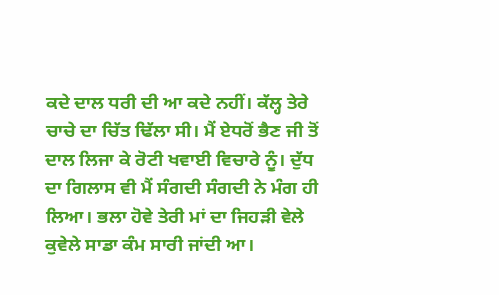ਕਦੇ ਦਾਲ ਧਰੀ ਦੀ ਆ ਕਦੇ ਨਹੀਂ। ਕੱਲ੍ਹ ਤੇਰੇ ਚਾਚੇ ਦਾ ਚਿੱਤ ਢਿੱਲਾ ਸੀ। ਮੈਂ ਏਧਰੋਂ ਭੈਣ ਜੀ ਤੋਂ ਦਾਲ ਲਿਜਾ ਕੇ ਰੋਟੀ ਖਵਾਈ ਵਿਚਾਰੇ ਨੂੰ। ਦੁੱਧ ਦਾ ਗਿਲਾਸ ਵੀ ਮੈਂ ਸੰਗਦੀ ਸੰਗਦੀ ਨੇ ਮੰਗ ਹੀ ਲਿਆ। ਭਲਾ ਹੋਵੇ ਤੇਰੀ ਮਾਂ ਦਾ ਜਿਹੜੀ ਵੇਲੇ ਕੁਵੇਲੇ ਸਾਡਾ ਕੰਮ ਸਾਰੀ ਜਾਂਦੀ ਆ।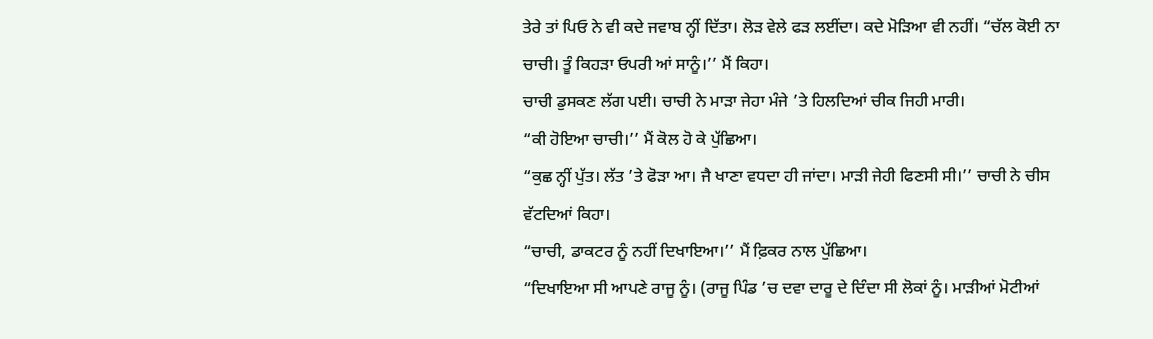ਤੇਰੇ ਤਾਂ ਪਿਓ ਨੇ ਵੀ ਕਦੇ ਜਵਾਬ ਨ੍ਹੀਂ ਦਿੱਤਾ। ਲੋੜ ਵੇਲੇ ਫੜ ਲਈਂਦਾ। ਕਦੇ ਮੋੜਿਆ ਵੀ ਨਹੀਂ। “ਚੱਲ ਕੋਈ ਨਾ ਚਾਚੀ। ਤੂੰ ਕਿਹੜਾ ਓਪਰੀ ਆਂ ਸਾਨੂੰ।’’ ਮੈਂ ਕਿਹਾ।
ਚਾਚੀ ਡੁਸਕਣ ਲੱਗ ਪਈ। ਚਾਚੀ ਨੇ ਮਾੜਾ ਜੇਹਾ ਮੰਜੇ ’ਤੇ ਹਿਲਦਿਆਂ ਚੀਕ ਜਿਹੀ ਮਾਰੀ।
“ਕੀ ਹੋਇਆ ਚਾਚੀ।’’ ਮੈਂ ਕੋਲ ਹੋ ਕੇ ਪੁੱਛਿਆ।
“ਕੁਛ ਨ੍ਹੀਂ ਪੁੱਤ। ਲੱਤ ’ਤੇ ਫੋੜਾ ਆ। ਜੈ ਖਾਣਾ ਵਧਦਾ ਹੀ ਜਾਂਦਾ। ਮਾੜੀ ਜੇਹੀ ਫਿਣਸੀ ਸੀ।’’ ਚਾਚੀ ਨੇ ਚੀਸ ਵੱਟਦਿਆਂ ਕਿਹਾ।
“ਚਾਚੀ, ਡਾਕਟਰ ਨੂੰ ਨਹੀਂ ਦਿਖਾਇਆ।’’ ਮੈਂ ਫ਼ਿਕਰ ਨਾਲ ਪੁੱਛਿਆ।
“ਦਿਖਾਇਆ ਸੀ ਆਪਣੇ ਰਾਜੂ ਨੂੰ। (ਰਾਜੂ ਪਿੰਡ ’ਚ ਦਵਾ ਦਾਰੂ ਦੇ ਦਿੰਦਾ ਸੀ ਲੋਕਾਂ ਨੂੰ। ਮਾੜੀਆਂ ਮੋਟੀਆਂ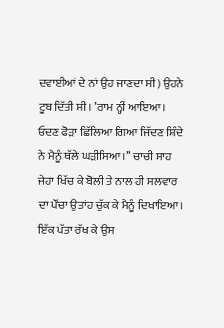ਦਵਾਈਆਂ ਦੇ ਨਾਂ ਉਹ ਜਾਣਦਾ ਸੀ) ਉਹਨੇ ਟੂਬ ਦਿੱਤੀ ਸੀ। ’ਰਾਮ ਨ੍ਹੀਂ ਆਇਆ। ਓਦਣ ਫੋੜਾ ਛਿੱਲਿਆ ਗਿਆ ਜਿੱਦਣ ਸ਼ਿੰਦੇ ਨੇ ਮੈਨੂੰ ਥੱਲੇ ਘੜੀਸਿਆ।’’ ਚਾਚੀ ਸਾਹ ਜੇਹਾ ਖਿੱਚ ਕੇ ਬੋਲੀ ਤੇ ਨਾਲ ਹੀ ਸਲਵਾਰ ਦਾ ਪੌਂਚਾ ਉਤਾਂਹ ਚੁੱਕ ਕੇ ਮੈਨੂੰ ਦਿਖਾਇਆ। ਇੱਕ ਪੱਤਾ ਰੱਖ ਕੇ ਉਸ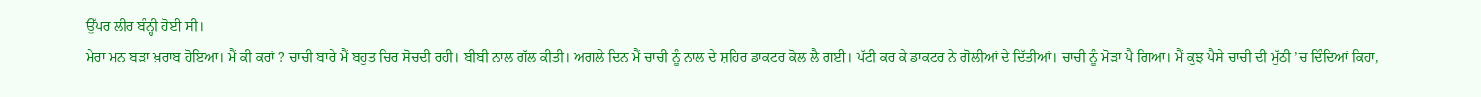ਉੱਪਰ ਲੀਰ ਬੰਨ੍ਹੀ ਹੋਈ ਸੀ।
ਮੇਰਾ ਮਨ ਬੜਾ ਖ਼ਰਾਬ ਹੋਇਆ। ਮੈਂ ਕੀ ਕਰਾਂ ? ਚਾਚੀ ਬਾਰੇ ਮੈਂ ਬਹੁਤ ਚਿਰ ਸੋਚਦੀ ਰਹੀ। ਬੀਬੀ ਨਾਲ ਗੱਲ ਕੀਤੀ। ਅਗਲੇ ਦਿਨ ਮੈਂ ਚਾਚੀ ਨੂੰ ਨਾਲ ਦੇ ਸ਼ਹਿਰ ਡਾਕਟਰ ਕੋਲ ਲੈ ਗਈ। ਪੱਟੀ ਕਰ ਕੇ ਡਾਕਟਰ ਨੇ ਗੋਲੀਆਂ ਦੇ ਦਿੱਤੀਆਂ। ਚਾਚੀ ਨੂੰ ਮੋੜਾ ਪੈ ਗਿਆ। ਮੈਂ ਕੁਝ ਪੈਸੇ ਚਾਚੀ ਦੀ ਮੁੱਠੀ ’ਚ ਦਿੰਦਿਆਂ ਕਿਹਾ,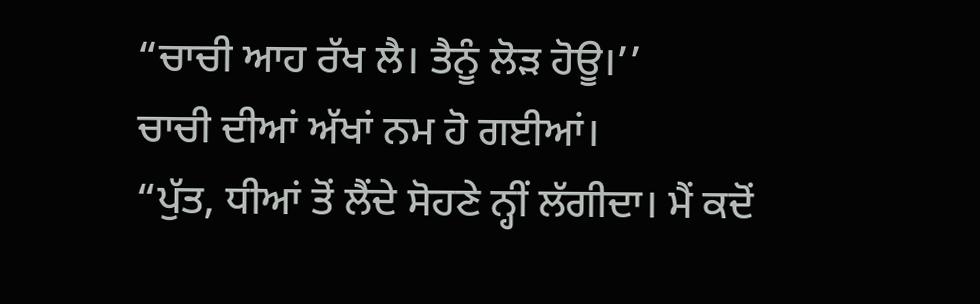“ਚਾਚੀ ਆਹ ਰੱਖ ਲੈ। ਤੈਨੂੰ ਲੋੜ ਹੋਊ।’’
ਚਾਚੀ ਦੀਆਂ ਅੱਖਾਂ ਨਮ ਹੋ ਗਈਆਂ।
“ਪੁੱਤ, ਧੀਆਂ ਤੋਂ ਲੈਂਦੇ ਸੋਹਣੇ ਨ੍ਹੀਂ ਲੱਗੀਦਾ। ਮੈਂ ਕਦੋਂ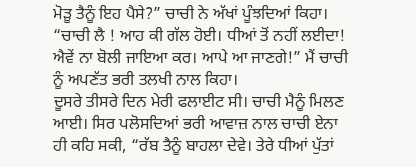ਮੋੜੂ ਤੈਨੂੰ ਇਹ ਪੈਸੇ?” ਚਾਚੀ ਨੇ ਅੱਖਾਂ ਪੂੰਝਦਿਆਂ ਕਿਹਾ।
“ਚਾਚੀ ਲੈ ! ਆਹ ਕੀ ਗੱਲ ਹੋਈ। ਧੀਆਂ ਤੋਂ ਨਹੀਂ ਲਈਦਾ! ਐਵੇਂ ਨਾ ਬੋਲੀ ਜਾਇਆ ਕਰ। ਆਪੇ ਆ ਜਾਣਗੇ!” ਮੈਂ ਚਾਚੀ ਨੂੰ ਅਪਣੱਤ ਭਰੀ ਤਲਖੀ ਨਾਲ ਕਿਹਾ।
ਦੂਸਰੇ ਤੀਸਰੇ ਦਿਨ ਮੇਰੀ ਫਲਾਈਟ ਸੀ। ਚਾਚੀ ਮੈਨੂੰ ਮਿਲਣ ਆਈ। ਸਿਰ ਪਲੋਸਦਿਆਂ ਭਰੀ ਆਵਾਜ਼ ਨਾਲ ਚਾਚੀ ਏਨਾ ਹੀ ਕਹਿ ਸਕੀ, “ਰੱਬ ਤੈਨੂੰ ਬਾਹਲਾ ਦੇਵੇ। ਤੇਰੇ ਧੀਆਂ ਪੁੱਤਾਂ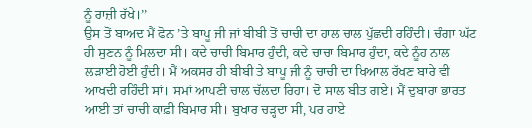ਨੂੰ ਰਾਜ਼ੀ ਰੱਖੇ।’’
ਉਸ ਤੋਂ ਬਾਅਦ ਮੈਂ ਫੋਨ ’ਤੇ ਬਾਪੂ ਜੀ ਜਾਂ ਬੀਬੀ ਤੋਂ ਚਾਚੀ ਦਾ ਹਾਲ ਚਾਲ ਪੁੱਛਦੀ ਰਹਿੰਦੀ। ਚੰਗਾ ਘੱਟ ਹੀ ਸੁਣਨ ਨੂੰ ਮਿਲਦਾ ਸੀ। ਕਦੇ ਚਾਚੀ ਬਿਮਾਰ ਹੁੰਦੀ, ਕਦੇ ਚਾਚਾ ਬਿਮਾਰ ਹੁੰਦਾ, ਕਦੇ ਨੂੰਹ ਨਾਲ ਲੜਾਈ ਹੋਈ ਹੁੰਦੀ। ਮੈਂ ਅਕਸਰ ਹੀ ਬੀਬੀ ਤੇ ਬਾਪੂ ਜੀ ਨੂੰ ਚਾਚੀ ਦਾ ਖਿਆਲ ਰੱਖਣ ਬਾਰੇ ਵੀ ਆਖਦੀ ਰਹਿੰਦੀ ਸਾਂ। ਸਮਾਂ ਆਪਣੀ ਚਾਲ ਚੱਲਦਾ ਰਿਹਾ। ਦੋ ਸਾਲ ਬੀਤ ਗਏ। ਮੈਂ ਦੁਬਾਰਾ ਭਾਰਤ ਆਈ ਤਾਂ ਚਾਚੀ ਕਾਫ਼ੀ ਬਿਮਾਰ ਸੀ। ਬੁਖਾਰ ਚੜ੍ਹਦਾ ਸੀ, ਪਰ ਹਾਏ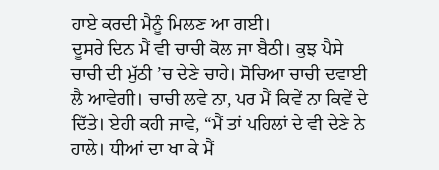ਹਾਏ ਕਰਦੀ ਮੈਨੂੰ ਮਿਲਣ ਆ ਗਈ।
ਦੂਸਰੇ ਦਿਨ ਮੈਂ ਵੀ ਚਾਚੀ ਕੋਲ ਜਾ ਬੈਠੀ। ਕੁਝ ਪੈਸੇ ਚਾਚੀ ਦੀ ਮੁੱਠੀ ’ਚ ਦੇਣੇ ਚਾਹੇ। ਸੋਚਿਆ ਚਾਚੀ ਦਵਾਈ ਲੈ ਆਵੇਗੀ। ਚਾਚੀ ਲਵੇ ਨਾ, ਪਰ ਮੈਂ ਕਿਵੇਂ ਨਾ ਕਿਵੇਂ ਦੇ ਦਿੱਤੇ। ਏਹੀ ਕਹੀ ਜਾਵੇ, “ਮੈਂ ਤਾਂ ਪਹਿਲਾਂ ਦੇ ਵੀ ਦੇਣੇ ਨੇ ਹਾਲੇ। ਧੀਆਂ ਦਾ ਖਾ ਕੇ ਮੈਂ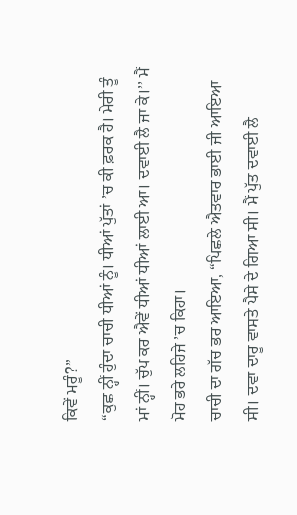ਕਿਵੇਂ ਮਰੂੰ?”
“ਕੁਛ ਨ੍ਹੀਂ ਹੁੰਦਾ ਚਾਚੀ ਧੀਆਂ ਨੂੰ। ਧੀਆਂ ਪੁੱਤਾਂ ’ਚ ਕੀ ਫ਼ਰਕ ਹੈ। ਮੇਰੀ ਤੂੰ ਮਾਂ ਨ੍ਹੀਂ। ਚੁੱਪ ਕਰ ਐਵੇਂ ਧੀਆਂ ਧੀਆਂ ਲਾਈ ਆ। ਦਵਾਈ ਲੈ ਜਾ ਕੇ।’’ ਮੈਂ ਮੋਹ ਭਰੇ ਲਹਿਜੇ ’ਚ ਕਿਹਾ।
ਚਾਚੀ ਦਾ ਗੱਚ ਭਰ ਆਇਆ, “ਪਿਛਲੇ ਐਤਵਾਰ ਭਾਈ ਜੀ ਆਇਆ ਸੀ। ਦਵਾ ਦਾਰੂ ਵਾਸਤੇ ਪੈਸੇ ਦੇ ਗਿਆ ਸੀ। ਮੈਂ ਪੁੱਤ ਦਵਾਈ ਲੈ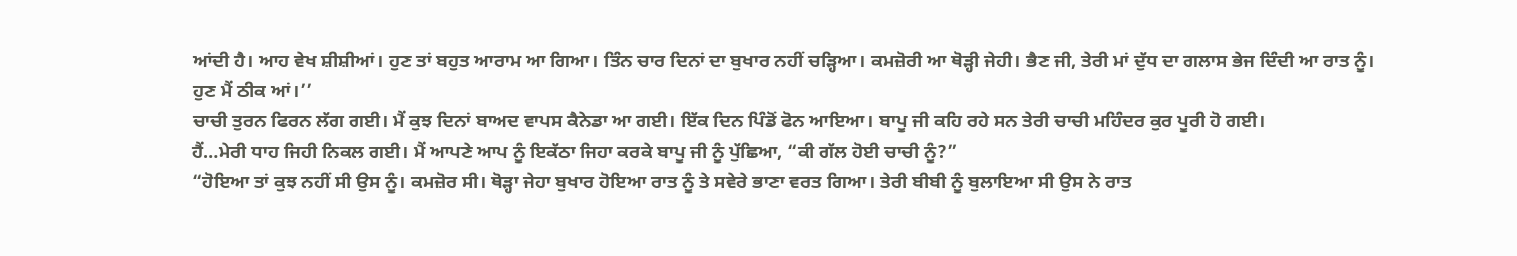ਆਂਦੀ ਹੈ। ਆਹ ਵੇਖ ਸ਼ੀਸ਼ੀਆਂ। ਹੁਣ ਤਾਂ ਬਹੁਤ ਆਰਾਮ ਆ ਗਿਆ। ਤਿੰਨ ਚਾਰ ਦਿਨਾਂ ਦਾ ਬੁਖਾਰ ਨਹੀਂ ਚੜ੍ਹਿਆ। ਕਮਜ਼ੋਰੀ ਆ ਥੋੜ੍ਹੀ ਜੇਹੀ। ਭੈਣ ਜੀ, ਤੇਰੀ ਮਾਂ ਦੁੱਧ ਦਾ ਗਲਾਸ ਭੇਜ ਦਿੰਦੀ ਆ ਰਾਤ ਨੂੰ। ਹੁਣ ਮੈਂ ਠੀਕ ਆਂ।’’
ਚਾਚੀ ਤੁਰਨ ਫਿਰਨ ਲੱਗ ਗਈ। ਮੈਂ ਕੁਝ ਦਿਨਾਂ ਬਾਅਦ ਵਾਪਸ ਕੈਨੇਡਾ ਆ ਗਈ। ਇੱਕ ਦਿਨ ਪਿੰਡੋਂ ਫੋਨ ਆਇਆ। ਬਾਪੂ ਜੀ ਕਹਿ ਰਹੇ ਸਨ ਤੇਰੀ ਚਾਚੀ ਮਹਿੰਦਰ ਕੁਰ ਪੂਰੀ ਹੋ ਗਈ।
ਹੈਂ…ਮੇਰੀ ਧਾਹ ਜਿਹੀ ਨਿਕਲ ਗਈ। ਮੈਂ ਆਪਣੇ ਆਪ ਨੂੰ ਇਕੱਠਾ ਜਿਹਾ ਕਰਕੇ ਬਾਪੂ ਜੀ ਨੂੰ ਪੁੱਛਿਆ, “ਕੀ ਗੱਲ ਹੋਈ ਚਾਚੀ ਨੂੰ?”
“ਹੋਇਆ ਤਾਂ ਕੁਝ ਨਹੀਂ ਸੀ ਉਸ ਨੂੰ। ਕਮਜ਼ੋਰ ਸੀ। ਥੋੜ੍ਹਾ ਜੇਹਾ ਬੁਖਾਰ ਹੋਇਆ ਰਾਤ ਨੂੰ ਤੇ ਸਵੇਰੇ ਭਾਣਾ ਵਰਤ ਗਿਆ। ਤੇਰੀ ਬੀਬੀ ਨੂੰ ਬੁਲਾਇਆ ਸੀ ਉਸ ਨੇ ਰਾਤ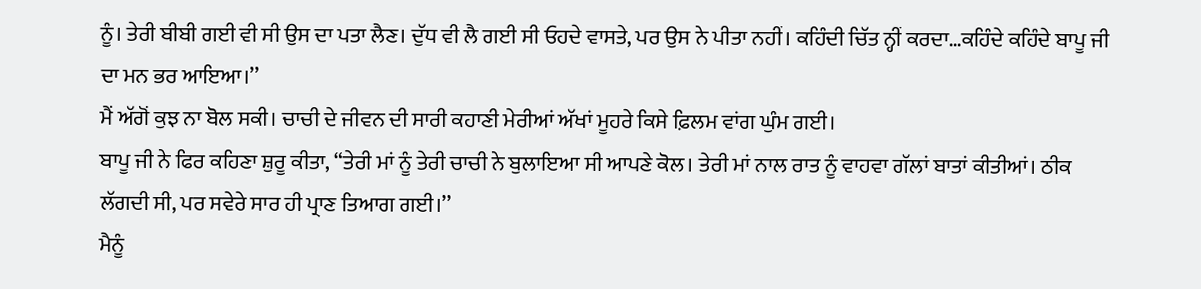ਨੂੰ। ਤੇਰੀ ਬੀਬੀ ਗਈ ਵੀ ਸੀ ਉਸ ਦਾ ਪਤਾ ਲੈਣ। ਦੁੱਧ ਵੀ ਲੈ ਗਈ ਸੀ ਓਹਦੇ ਵਾਸਤੇ, ਪਰ ਉਸ ਨੇ ਪੀਤਾ ਨਹੀਂ। ਕਹਿੰਦੀ ਚਿੱਤ ਨ੍ਹੀਂ ਕਰਦਾ…ਕਹਿੰਦੇ ਕਹਿੰਦੇ ਬਾਪੂ ਜੀ ਦਾ ਮਨ ਭਰ ਆਇਆ।’’
ਮੈਂ ਅੱਗੋਂ ਕੁਝ ਨਾ ਬੋਲ ਸਕੀ। ਚਾਚੀ ਦੇ ਜੀਵਨ ਦੀ ਸਾਰੀ ਕਹਾਣੀ ਮੇਰੀਆਂ ਅੱਖਾਂ ਮੂਹਰੇ ਕਿਸੇ ਫ਼ਿਲਮ ਵਾਂਗ ਘੁੰਮ ਗਈ।
ਬਾਪੂ ਜੀ ਨੇ ਫਿਰ ਕਹਿਣਾ ਸ਼ੁਰੂ ਕੀਤਾ, “ਤੇਰੀ ਮਾਂ ਨੂੰ ਤੇਰੀ ਚਾਚੀ ਨੇ ਬੁਲਾਇਆ ਸੀ ਆਪਣੇ ਕੋਲ। ਤੇਰੀ ਮਾਂ ਨਾਲ ਰਾਤ ਨੂੰ ਵਾਹਵਾ ਗੱਲਾਂ ਬਾਤਾਂ ਕੀਤੀਆਂ। ਠੀਕ ਲੱਗਦੀ ਸੀ, ਪਰ ਸਵੇਰੇ ਸਾਰ ਹੀ ਪ੍ਰਾਣ ਤਿਆਗ ਗਈ।’’
ਮੈਨੂੰ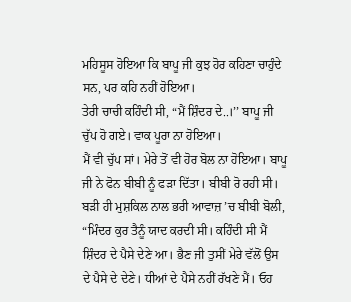ਮਹਿਸੂਸ ਹੋਇਆ ਕਿ ਬਾਪੂ ਜੀ ਕੁਝ ਹੋਰ ਕਹਿਣਾ ਚਾਹੁੰਦੇ ਸਨ, ਪਰ ਕਹਿ ਨਹੀਂ ਹੋਇਆ।
ਤੇਰੀ ਚਾਚੀ ਕਹਿੰਦੀ ਸੀ, “ਮੈਂ ਸ਼ਿੰਦਰ ਦੇ..।’’ ਬਾਪੂ ਜੀ ਚੁੱਪ ਹੋ ਗਏ। ਵਾਕ ਪੂਰਾ ਨਾ ਹੋਇਆ।
ਮੈਂ ਵੀ ਚੁੱਪ ਸਾਂ। ਮੇਰੇ ਤੋਂ ਵੀ ਹੋਰ ਬੋਲ ਨਾ ਹੋਇਆ। ਬਾਪੂ ਜੀ ਨੇ ਫੋਨ ਬੀਬੀ ਨੂੰ ਫੜਾ ਦਿੱਤਾ। ਬੀਬੀ ਰੋ ਰਹੀ ਸੀ। ਬੜੀ ਹੀ ਮੁਸ਼ਕਿਲ ਨਾਲ ਭਰੀ ਆਵਾਜ਼ ’ਚ ਬੀਬੀ ਬੋਲੀ, “ਮਿੰਦਰ ਕੁਰ ਤੈਨੂੰ ਯਾਦ ਕਰਦੀ ਸੀ। ਕਹਿੰਦੀ ਸੀ ਮੈਂ ਸ਼ਿੰਦਰ ਦੇ ਪੈਸੇ ਦੇਣੇ ਆ। ਭੈਣ ਜੀ ਤੁਸੀਂ ਮੇਰੇ ਵੱਲੋਂ ਉਸ ਦੇ ਪੈਸੇ ਦੇ ਦੇਣੇ। ਧੀਆਂ ਦੇ ਪੈਸੇ ਨਹੀਂ ਰੱਖਣੇ ਮੈਂ। ਓਹ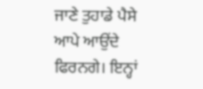ਜਾਣੇ ਤੁਹਾਡੇ ਪੈਸੇ ਆਪੇ ਆਉਂਦੇ ਫਿਰਨਗੇ। ਇਨ੍ਹਾਂ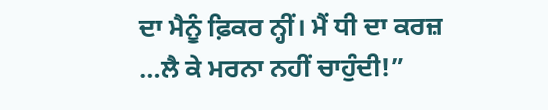ਦਾ ਮੈਨੂੰ ਫ਼ਿਕਰ ਨ੍ਹੀਂ। ਮੈਂ ਧੀ ਦਾ ਕਰਜ਼ …ਲੈ ਕੇ ਮਰਨਾ ਨਹੀਂ ਚਾਹੁੰਦੀ!”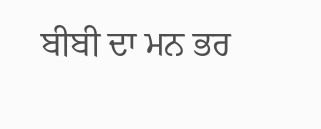ਬੀਬੀ ਦਾ ਮਨ ਭਰ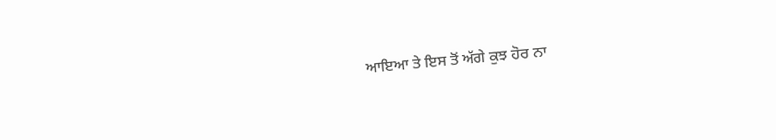ਆਇਆ ਤੇ ਇਸ ਤੋਂ ਅੱਗੇ ਕੁਝ ਹੋਰ ਨਾ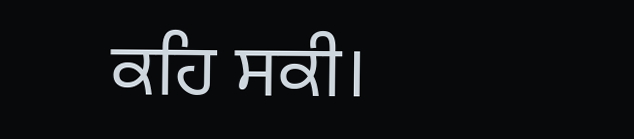ਕਹਿ ਸਕੀ।